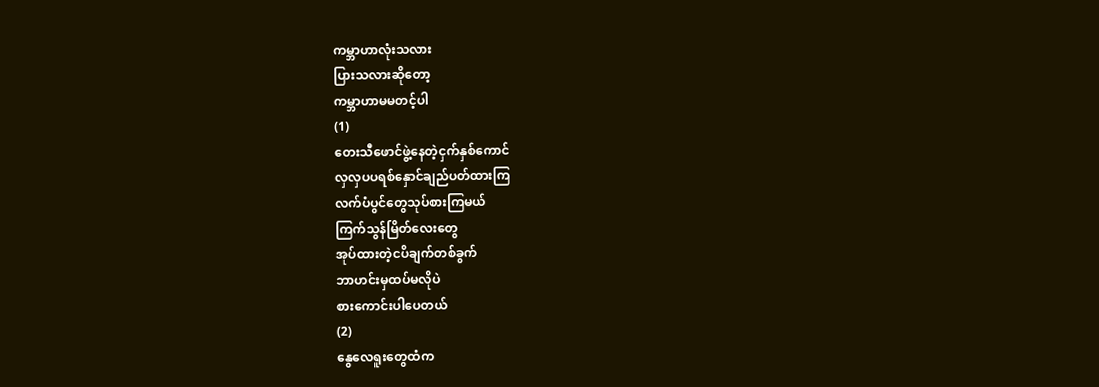ကမ္ဘာဟာလုံးသလား
ပြားသလားဆိုတော့
ကမ္ဘာဟာမမတင့်ပါ
(1)
တေးသီဖောင်ဖွဲ့နေတဲ့ငှက်နှစ်ကောင်
လှလှပပရစ်နှောင်ချည်ပတ်ထားကြ
လက်ပံပွင်တွေသုပ်စားကြမယ်
ကြက်သွန်မြိတ်လေးတွေ
အုပ်ထားတဲ့ငပိချက်တစ်ခွက်
ဘာဟင်းမှထပ်မလိုပဲ
စားကောင်းပါပေတယ်
(2)
နွေလေရူးတွေထံက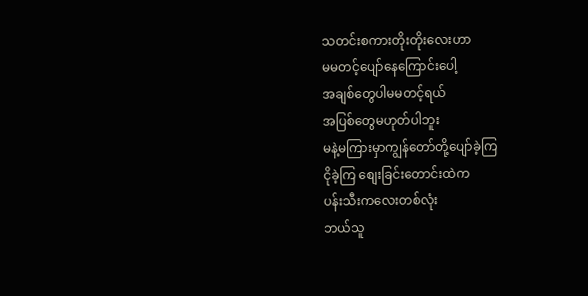သတင်းစကားတိုးတိုးလေးဟာ
မမတင့်ပျော်နေကြောင်းပေါ့
အချစ်တွေပါမမတင့်ရယ်
အပြစ်တွေမဟုတ်ပါဘူး
မနဲ့မကြားမှာကျွန်တော်တို့ပျော်ခဲ့ကြ
ငိုခဲ့ကြ စျေးခြင်းတောင်းထဲက
ပန်းသီးကလေးတစ်လုံး
ဘယ်သူ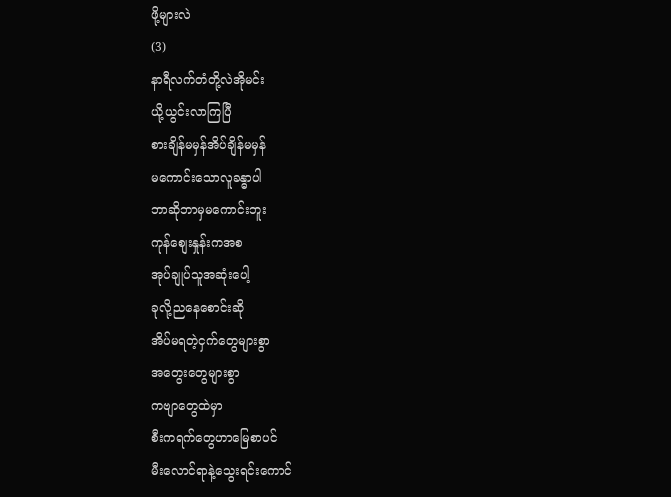ဖို့များလဲ
(3)
နာရီလက်တံတို့လဲအိုမင်း
ယို့ယွင်းလာကြပြီ
စားချိန်မမှန်အိပ်ချိန်မမှန်
မကောင်းသောလူခန္ဓာပါ
ဘာဆိုဘာမှမကောင်းဘူး
ကုန်စျေးနှုန်းကအစ
အုပ်ချုပ်သူအဆုံးပေါ့
ခုလို့ညနေစောင်းဆို
အိပ်မရတဲ့ငှက်တွေများစွာ
အတွေးတွေများစွာ
ကဗျာတွေထဲမှာ
စီးကရက်တွေဟာမြေစာပင်
မီးလောင်ရာနဲ့သွေးရင်းကောင်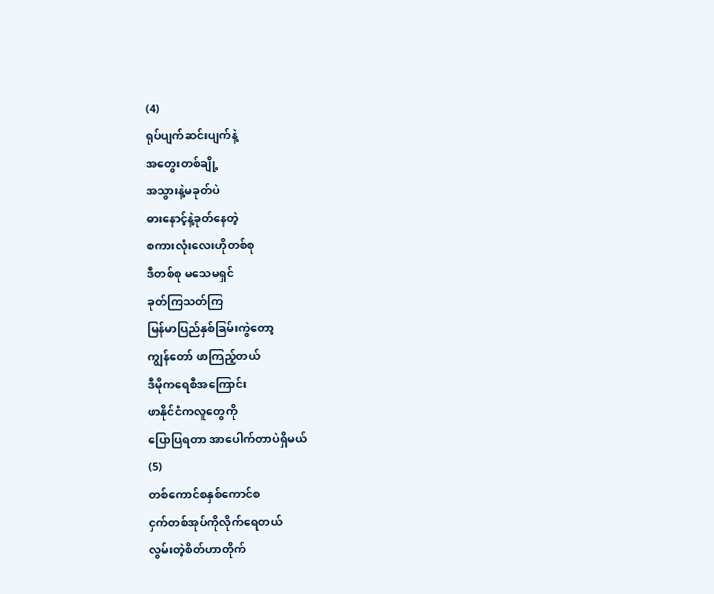(4)
ရုပ်ပျက်ဆင်းပျက်နဲ့
အတွေးတစ်ချို့
အသွားနဲ့မခုတ်ပဲ
ဓားနောင့်နဲ့ခုတ်နေတဲ့
စကားလုံးလေးဟိုတစ်စု
ဒီတစ်စု မသေမရှင်
ခုတ်ကြသတ်ကြ
မြန်မာပြည်နှစ်ခြမ်းကွဲတော့
ကျွန်တော် ဖာကြည့်တယ်
ဒီမိုကရေစီအကြောင်း
ဖာနိုင်ငံကလူတွေကို
ပြောပြရတာ အာပေါက်တာပဲရှိမယ်
(5)
တစ်ကောင်စနှစ်ကောင်စ
ငှက်တစ်အုပ်ကိုလိုက်ရေတယ်
လွမ်းတဲ့စိတ်ဟာတိုက်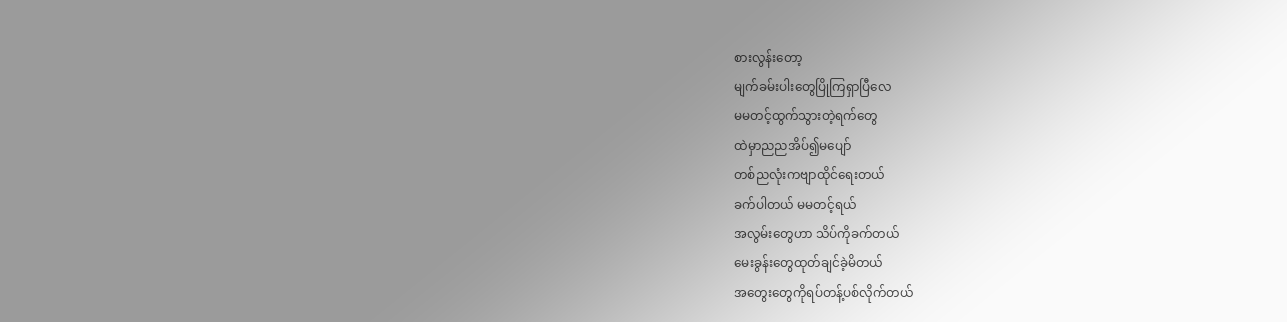စားလွန်းတော့
မျက်ခမ်းပါးတွေပြိုကြရှာပြီလေ
မမတင့်ထွက်သွားတဲ့ရက်တွေ
ထဲမှာညညအိပ်၍မပျော်
တစ်ညလုံးကဗျာထိုင်ရေးတယ်
ခက်ပါတယ် မမတင့်ရယ်
အလွမ်းတွေဟာ သိပ်ကိုခက်တယ်
မေးခွန်းတွေထုတ်ချင်ခဲ့မိတယ်
အတွေးတွေကိုရပ်တန့်ပစ်လိုက်တယ်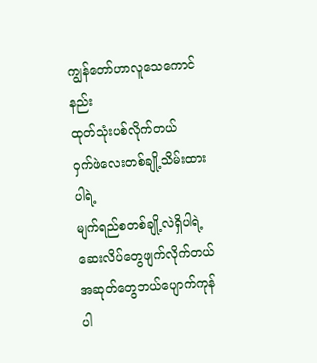ကျွန်တော်ဟာလူသေကောင်နည်း
ထုတ်သုံးပစ်လိုက်တယ်
ဝှက်ဖဲလေးတစ်ချို့သိမ်းထားပါရဲ့
မျက်ရည်စတစ်ချို့လဲရှိပါရဲ့
ဆေးလိပ်တွေဖျက်လိုက်တယ်
အဆုတ်တွေဘယ်ပျောက်ကုန်ပါ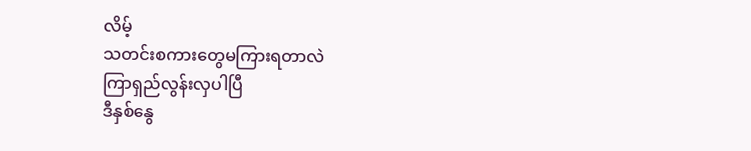လိမ့်
သတင်းစကားတွေမကြားရတာလဲ
ကြာရှည်လွန်းလှပါပြီ
ဒီနှစ်နွေ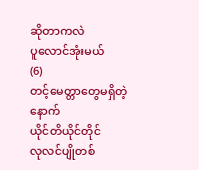ဆိုတာကလဲ
ပူလောင်အုံးမယ်
(6)
တင့်မေတ္တာတွေမရှိတဲ့နောက်
ယိုင်တိယိုင်တိုင်
လုလင်ပျိုတစ်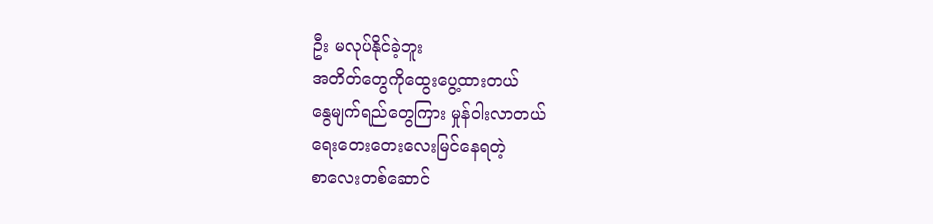ဦး မလုပ်နိုင်ခဲ့ဘူး
အတိတ်တွေကိုထွေးပွေ့ထားတယ်
နွေမျက်ရည်တွေကြား မှုန်ဝါးလာတယ်
ရေးတေးတေးလေးမြင်နေရတဲ့
စာလေးတစ်ဆောင်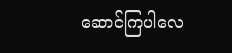ဆောင်ကြပါလေ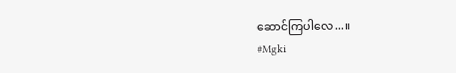ဆောင်ကြပါလေ...။
#Mgki